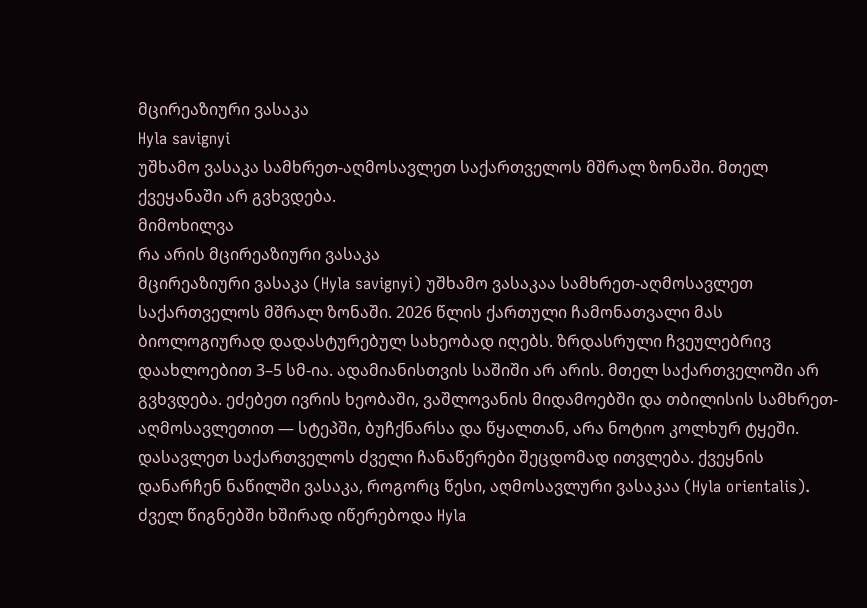მცირეაზიური ვასაკა
Hyla savignyi
უშხამო ვასაკა სამხრეთ-აღმოსავლეთ საქართველოს მშრალ ზონაში. მთელ ქვეყანაში არ გვხვდება.
მიმოხილვა
რა არის მცირეაზიური ვასაკა
მცირეაზიური ვასაკა (Hyla savignyi) უშხამო ვასაკაა სამხრეთ-აღმოსავლეთ საქართველოს მშრალ ზონაში. 2026 წლის ქართული ჩამონათვალი მას ბიოლოგიურად დადასტურებულ სახეობად იღებს. ზრდასრული ჩვეულებრივ დაახლოებით 3–5 სმ-ია. ადამიანისთვის საშიში არ არის. მთელ საქართველოში არ გვხვდება. ეძებეთ ივრის ხეობაში, ვაშლოვანის მიდამოებში და თბილისის სამხრეთ-აღმოსავლეთით — სტეპში, ბუჩქნარსა და წყალთან, არა ნოტიო კოლხურ ტყეში. დასავლეთ საქართველოს ძველი ჩანაწერები შეცდომად ითვლება. ქვეყნის დანარჩენ ნაწილში ვასაკა, როგორც წესი, აღმოსავლური ვასაკაა (Hyla orientalis). ძველ წიგნებში ხშირად იწერებოდა Hyla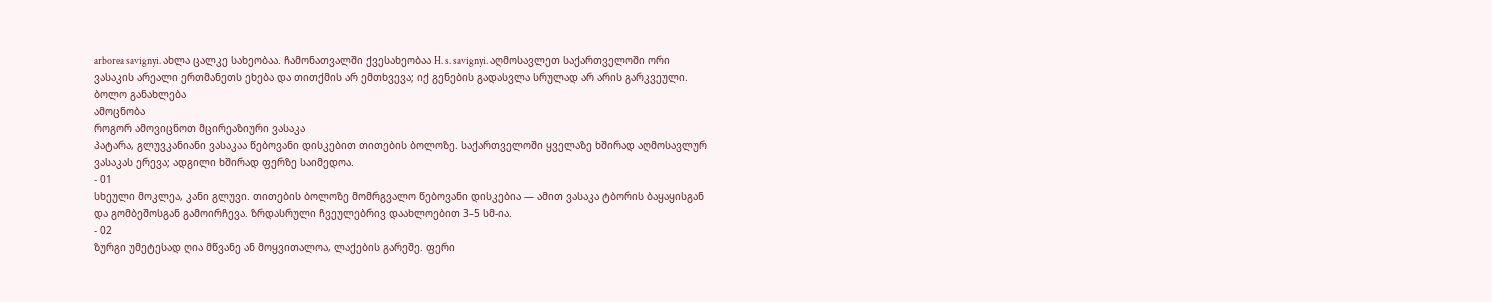arborea savignyi. ახლა ცალკე სახეობაა. ჩამონათვალში ქვესახეობაა H. s. savignyi. აღმოსავლეთ საქართველოში ორი ვასაკის არეალი ერთმანეთს ეხება და თითქმის არ ემთხვევა; იქ გენების გადასვლა სრულად არ არის გარკვეული.
ბოლო განახლება
ამოცნობა
როგორ ამოვიცნოთ მცირეაზიური ვასაკა
პატარა, გლუვკანიანი ვასაკაა წებოვანი დისკებით თითების ბოლოზე. საქართველოში ყველაზე ხშირად აღმოსავლურ ვასაკას ერევა; ადგილი ხშირად ფერზე საიმედოა.
- 01
სხეული მოკლეა, კანი გლუვი. თითების ბოლოზე მომრგვალო წებოვანი დისკებია — ამით ვასაკა ტბორის ბაყაყისგან და გომბეშოსგან გამოირჩევა. ზრდასრული ჩვეულებრივ დაახლოებით 3–5 სმ-ია.
- 02
ზურგი უმეტესად ღია მწვანე ან მოყვითალოა, ლაქების გარეშე. ფერი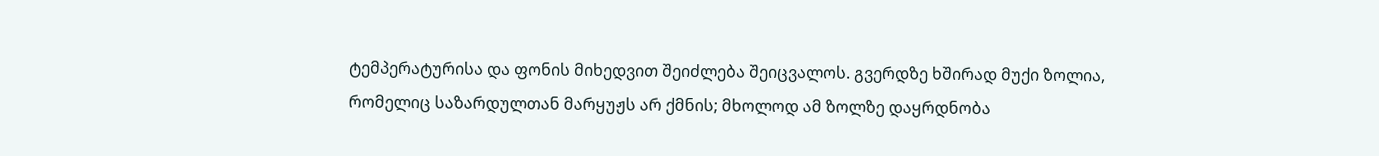ტემპერატურისა და ფონის მიხედვით შეიძლება შეიცვალოს. გვერდზე ხშირად მუქი ზოლია, რომელიც საზარდულთან მარყუჟს არ ქმნის; მხოლოდ ამ ზოლზე დაყრდნობა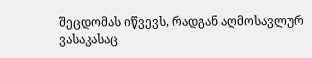შეცდომას იწვევს, რადგან აღმოსავლურ ვასაკასაც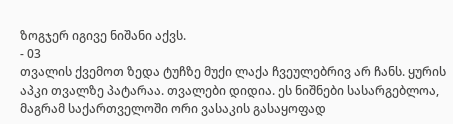ზოგჯერ იგივე ნიშანი აქვს.
- 03
თვალის ქვემოთ ზედა ტუჩზე მუქი ლაქა ჩვეულებრივ არ ჩანს. ყურის აპკი თვალზე პატარაა. თვალები დიდია. ეს ნიშნები სასარგებლოა, მაგრამ საქართველოში ორი ვასაკის გასაყოფად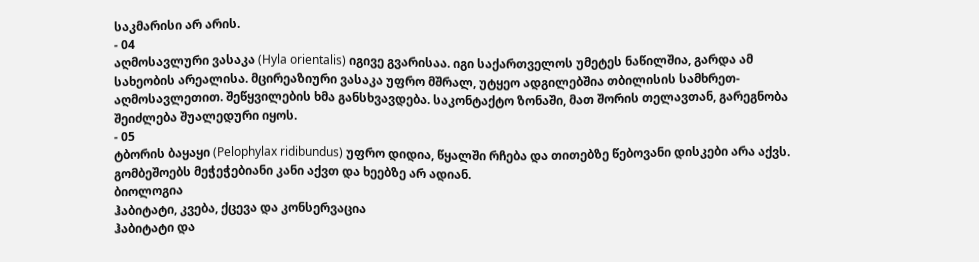საკმარისი არ არის.
- 04
აღმოსავლური ვასაკა (Hyla orientalis) იგივე გვარისაა. იგი საქართველოს უმეტეს ნაწილშია, გარდა ამ სახეობის არეალისა. მცირეაზიური ვასაკა უფრო მშრალ, უტყეო ადგილებშია თბილისის სამხრეთ-აღმოსავლეთით. შეწყვილების ხმა განსხვავდება. საკონტაქტო ზონაში, მათ შორის თელავთან, გარეგნობა შეიძლება შუალედური იყოს.
- 05
ტბორის ბაყაყი (Pelophylax ridibundus) უფრო დიდია, წყალში რჩება და თითებზე წებოვანი დისკები არა აქვს. გომბეშოებს მეჭეჭებიანი კანი აქვთ და ხეებზე არ ადიან.
ბიოლოგია
ჰაბიტატი, კვება, ქცევა და კონსერვაცია
ჰაბიტატი და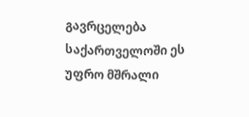გავრცელება
საქართველოში ეს უფრო მშრალი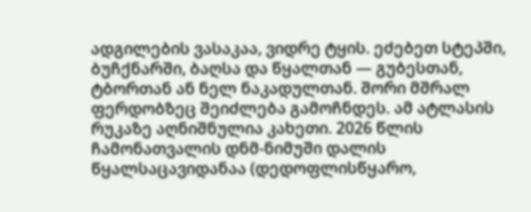ადგილების ვასაკაა, ვიდრე ტყის. ეძებეთ სტეპში, ბუჩქნარში, ბაღსა და წყალთან — გუბესთან, ტბორთან ან ნელ ნაკადულთან. შორი მშრალ ფერდობზეც შეიძლება გამოჩნდეს. ამ ატლასის რუკაზე აღნიშნულია კახეთი. 2026 წლის ჩამონათვალის დნმ-ნიმუში დალის წყალსაცავიდანაა (დედოფლისწყარო,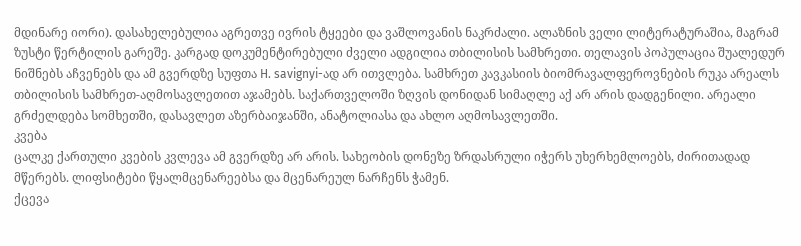მდინარე იორი). დასახელებულია აგრეთვე ივრის ტყეები და ვაშლოვანის ნაკრძალი. ალაზნის ველი ლიტერატურაშია, მაგრამ ზუსტი წერტილის გარეშე. კარგად დოკუმენტირებული ძველი ადგილია თბილისის სამხრეთი. თელავის პოპულაცია შუალედურ ნიშნებს აჩვენებს და ამ გვერდზე სუფთა H. savignyi-ად არ ითვლება. სამხრეთ კავკასიის ბიომრავალფეროვნების რუკა არეალს თბილისის სამხრეთ-აღმოსავლეთით აჯამებს. საქართველოში ზღვის დონიდან სიმაღლე აქ არ არის დადგენილი. არეალი გრძელდება სომხეთში, დასავლეთ აზერბაიჯანში, ანატოლიასა და ახლო აღმოსავლეთში.
კვება
ცალკე ქართული კვების კვლევა ამ გვერდზე არ არის. სახეობის დონეზე ზრდასრული იჭერს უხერხემლოებს, ძირითადად მწერებს. ლიფსიტები წყალმცენარეებსა და მცენარეულ ნარჩენს ჭამენ.
ქცევა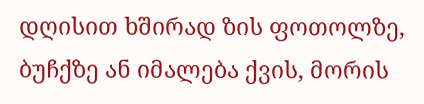დღისით ხშირად ზის ფოთოლზე, ბუჩქზე ან იმალება ქვის, მორის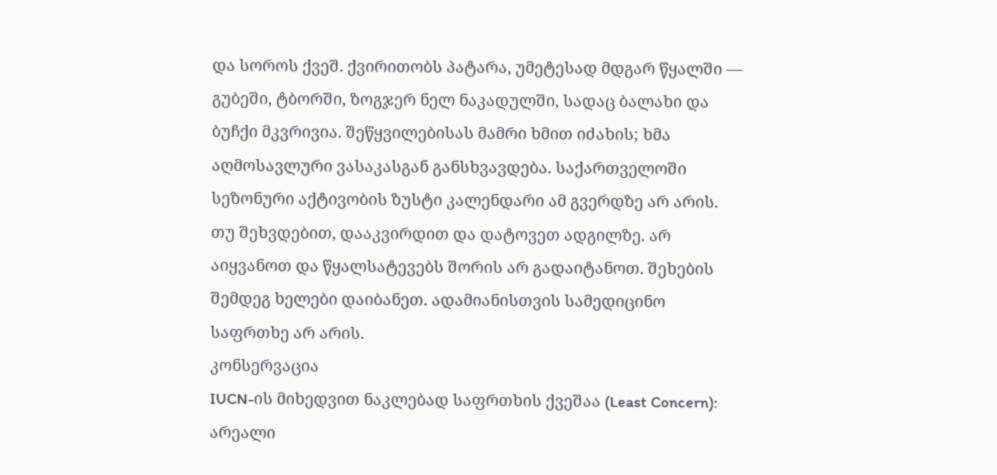და სოროს ქვეშ. ქვირითობს პატარა, უმეტესად მდგარ წყალში — გუბეში, ტბორში, ზოგჯერ ნელ ნაკადულში, სადაც ბალახი და ბუჩქი მკვრივია. შეწყვილებისას მამრი ხმით იძახის; ხმა აღმოსავლური ვასაკასგან განსხვავდება. საქართველოში სეზონური აქტივობის ზუსტი კალენდარი ამ გვერდზე არ არის. თუ შეხვდებით, დააკვირდით და დატოვეთ ადგილზე. არ აიყვანოთ და წყალსატევებს შორის არ გადაიტანოთ. შეხების შემდეგ ხელები დაიბანეთ. ადამიანისთვის სამედიცინო საფრთხე არ არის.
კონსერვაცია
IUCN-ის მიხედვით ნაკლებად საფრთხის ქვეშაა (Least Concern): არეალი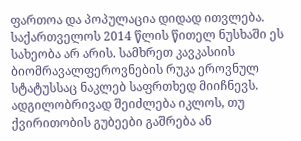ფართოა და პოპულაცია დიდად ითვლება. საქართველოს 2014 წლის წითელ ნუსხაში ეს სახეობა არ არის. სამხრეთ კავკასიის ბიომრავალფეროვნების რუკა ეროვნულ სტატუსსაც ნაკლებ საფრთხედ მიიჩნევს. ადგილობრივად შეიძლება იკლოს, თუ ქვირითობის გუბეები გაშრება ან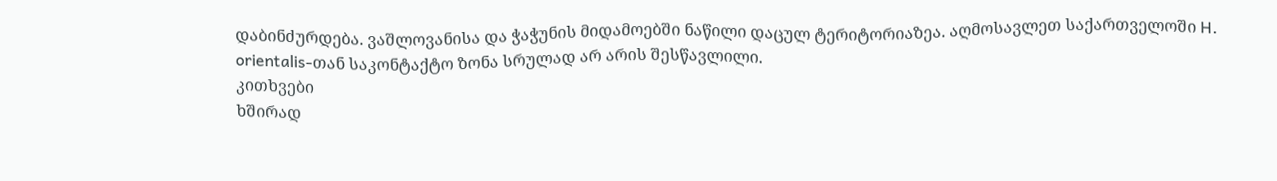დაბინძურდება. ვაშლოვანისა და ჭაჭუნის მიდამოებში ნაწილი დაცულ ტერიტორიაზეა. აღმოსავლეთ საქართველოში H. orientalis-თან საკონტაქტო ზონა სრულად არ არის შესწავლილი.
კითხვები
ხშირად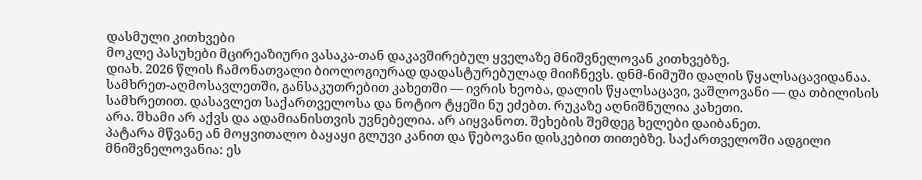დასმული კითხვები
მოკლე პასუხები მცირეაზიური ვასაკა-თან დაკავშირებულ ყველაზე მნიშვნელოვან კითხვებზე.
დიახ. 2026 წლის ჩამონათვალი ბიოლოგიურად დადასტურებულად მიიჩნევს. დნმ-ნიმუში დალის წყალსაცავიდანაა.
სამხრეთ-აღმოსავლეთში, განსაკუთრებით კახეთში — ივრის ხეობა, დალის წყალსაცავი, ვაშლოვანი — და თბილისის სამხრეთით. დასავლეთ საქართველოსა და ნოტიო ტყეში ნუ ეძებთ. რუკაზე აღნიშნულია კახეთი.
არა. შხამი არ აქვს და ადამიანისთვის უვნებელია. არ აიყვანოთ. შეხების შემდეგ ხელები დაიბანეთ.
პატარა მწვანე ან მოყვითალო ბაყაყი გლუვი კანით და წებოვანი დისკებით თითებზე. საქართველოში ადგილი მნიშვნელოვანია: ეს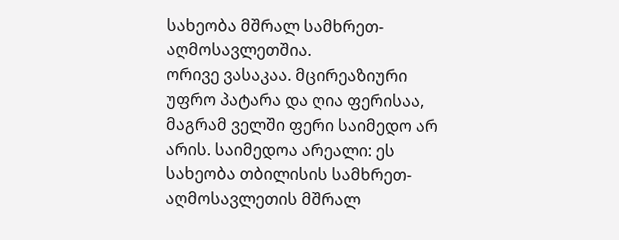სახეობა მშრალ სამხრეთ-აღმოსავლეთშია.
ორივე ვასაკაა. მცირეაზიური უფრო პატარა და ღია ფერისაა, მაგრამ ველში ფერი საიმედო არ არის. საიმედოა არეალი: ეს სახეობა თბილისის სამხრეთ-აღმოსავლეთის მშრალ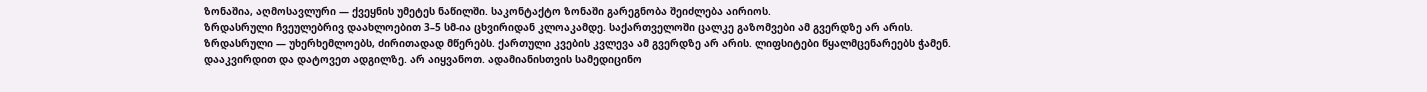ზონაშია, აღმოსავლური — ქვეყნის უმეტეს ნაწილში. საკონტაქტო ზონაში გარეგნობა შეიძლება აირიოს.
ზრდასრული ჩვეულებრივ დაახლოებით 3–5 სმ-ია ცხვირიდან კლოაკამდე. საქართველოში ცალკე გაზომვები ამ გვერდზე არ არის.
ზრდასრული — უხერხემლოებს, ძირითადად მწერებს. ქართული კვების კვლევა ამ გვერდზე არ არის. ლიფსიტები წყალმცენარეებს ჭამენ.
დააკვირდით და დატოვეთ ადგილზე. არ აიყვანოთ. ადამიანისთვის სამედიცინო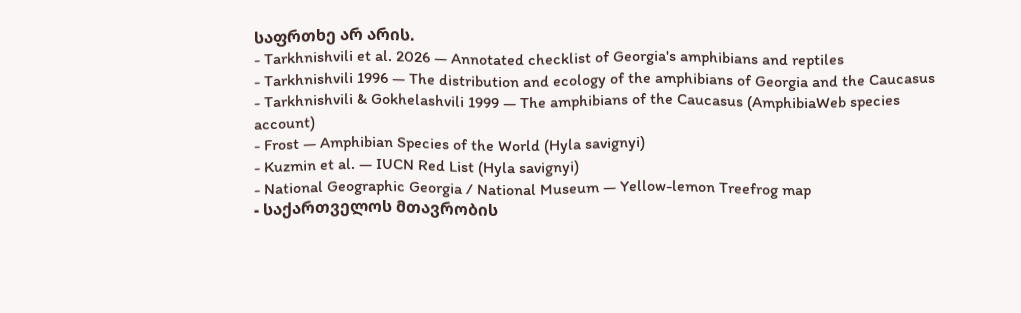საფრთხე არ არის.
- Tarkhnishvili et al. 2026 — Annotated checklist of Georgia's amphibians and reptiles
- Tarkhnishvili 1996 — The distribution and ecology of the amphibians of Georgia and the Caucasus
- Tarkhnishvili & Gokhelashvili 1999 — The amphibians of the Caucasus (AmphibiaWeb species account)
- Frost — Amphibian Species of the World (Hyla savignyi)
- Kuzmin et al. — IUCN Red List (Hyla savignyi)
- National Geographic Georgia / National Museum — Yellow-lemon Treefrog map
- საქართველოს მთავრობის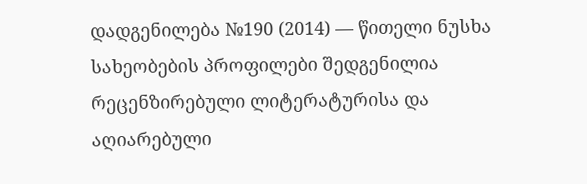დადგენილება №190 (2014) — წითელი ნუსხა
სახეობების პროფილები შედგენილია რეცენზირებული ლიტერატურისა და აღიარებული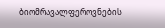ბიომრავალფეროვნების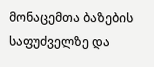მონაცემთა ბაზების საფუძველზე და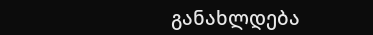განახლდება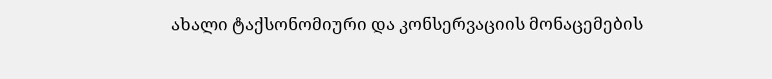ახალი ტაქსონომიური და კონსერვაციის მონაცემების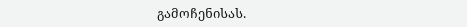გამოჩენისას.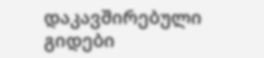დაკავშირებული გიდები